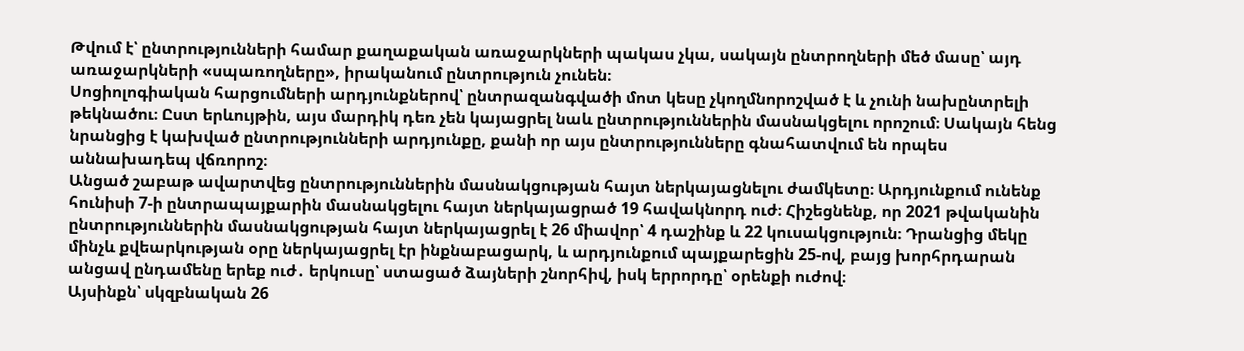Թվում է՝ ընտրությունների համար քաղաքական առաջարկների պակաս չկա, սակայն ընտրողների մեծ մասը՝ այդ առաջարկների «սպառողները», իրականում ընտրություն չունեն։
Սոցիոլոգիական հարցումների արդյունքներով՝ ընտրազանգվածի մոտ կեսը չկողմնորոշված է և չունի նախընտրելի թեկնածու։ Ըստ երևույթին, այս մարդիկ դեռ չեն կայացրել նաև ընտրություններին մասնակցելու որոշում։ Սակայն հենց նրանցից է կախված ընտրությունների արդյունքը, քանի որ այս ընտրությունները գնահատվում են որպես աննախադեպ վճռորոշ։
Անցած շաբաթ ավարտվեց ընտրություններին մասնակցության հայտ ներկայացնելու ժամկետը։ Արդյունքում ունենք հունիսի 7-ի ընտրապայքարին մասնակցելու հայտ ներկայացրած 19 հավակնորդ ուժ։ Հիշեցնենք, որ 2021 թվականին ընտրություններին մասնակցության հայտ ներկայացրել է 26 միավոր՝ 4 դաշինք և 22 կուսակցություն։ Դրանցից մեկը մինչև քվեարկության օրը ներկայացրել էր ինքնաբացարկ, և արդյունքում պայքարեցին 25-ով, բայց խորհրդարան անցավ ընդամենը երեք ուժ․ երկուսը՝ ստացած ձայների շնորհիվ, իսկ երրորդը՝ օրենքի ուժով։
Այսինքն՝ սկզբնական 26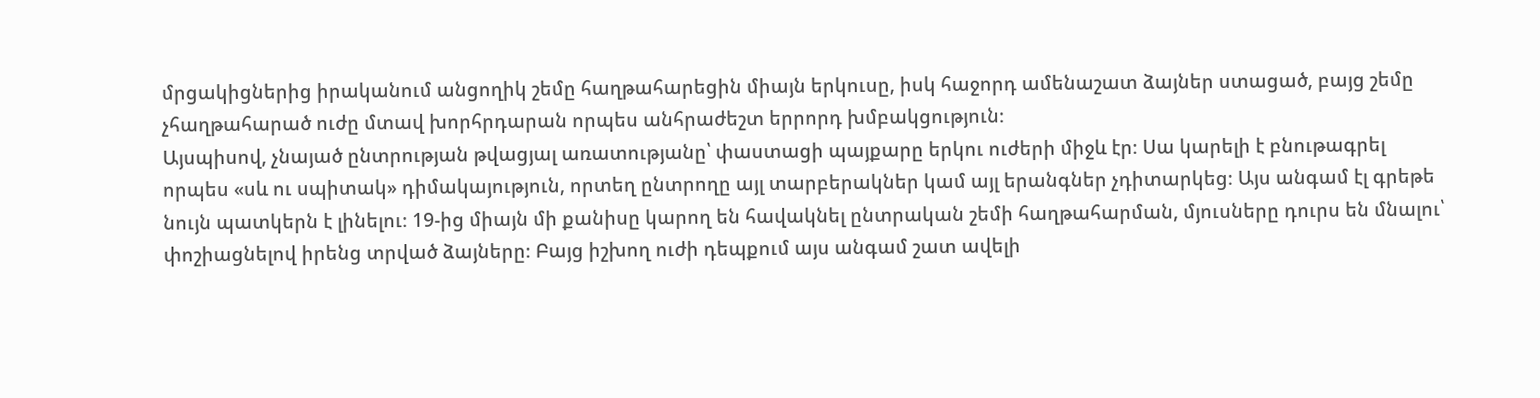մրցակիցներից իրականում անցողիկ շեմը հաղթահարեցին միայն երկուսը, իսկ հաջորդ ամենաշատ ձայներ ստացած, բայց շեմը չհաղթահարած ուժը մտավ խորհրդարան որպես անհրաժեշտ երրորդ խմբակցություն։
Այսպիսով, չնայած ընտրության թվացյալ առատությանը՝ փաստացի պայքարը երկու ուժերի միջև էր։ Սա կարելի է բնութագրել որպես «սև ու սպիտակ» դիմակայություն, որտեղ ընտրողը այլ տարբերակներ կամ այլ երանգներ չդիտարկեց։ Այս անգամ էլ գրեթե նույն պատկերն է լինելու։ 19-ից միայն մի քանիսը կարող են հավակնել ընտրական շեմի հաղթահարման, մյուսները դուրս են մնալու՝ փոշիացնելով իրենց տրված ձայները։ Բայց իշխող ուժի դեպքում այս անգամ շատ ավելի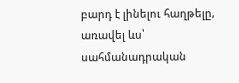բարդ է լինելու հաղթելը, առավել ևս՝ սահմանադրական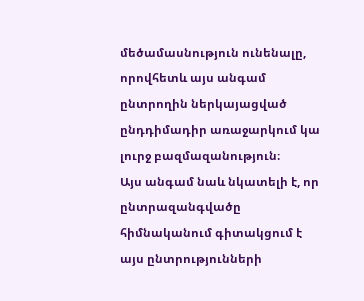մեծամասնություն ունենալը, որովհետև այս անգամ ընտրողին ներկայացված ընդդիմադիր առաջարկում կա լուրջ բազմազանություն։
Այս անգամ նաև նկատելի է, որ ընտրազանգվածը հիմնականում գիտակցում է այս ընտրությունների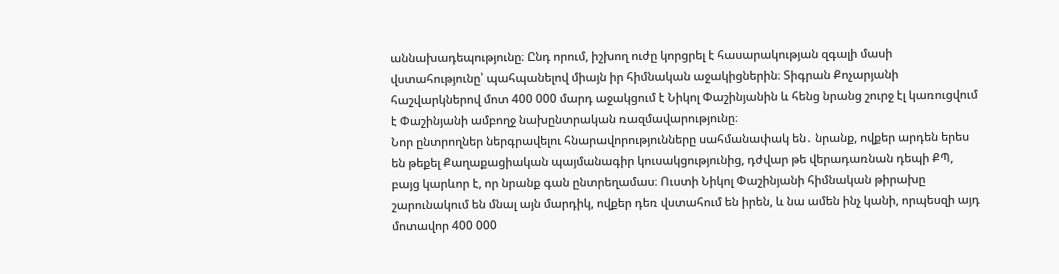աննախադեպությունը։ Ընդ որում, իշխող ուժը կորցրել է հասարակության զգալի մասի վստահությունը՝ պահպանելով միայն իր հիմնական աջակիցներին։ Տիգրան Քոչարյանի հաշվարկներով մոտ 400 000 մարդ աջակցում է Նիկոլ Փաշինյանին և հենց նրանց շուրջ էլ կառուցվում է Փաշինյանի ամբողջ նախընտրական ռազմավարությունը։
Նոր ընտրողներ ներգրավելու հնարավորությունները սահմանափակ են․ նրանք, ովքեր արդեն երես են թեքել Քաղաքացիական պայմանագիր կուսակցությունից, դժվար թե վերադառնան դեպի ՔՊ, բայց կարևոր է, որ նրանք գան ընտրեղամաս։ Ուստի Նիկոլ Փաշինյանի հիմնական թիրախը շարունակում են մնալ այն մարդիկ, ովքեր դեռ վստահում են իրեն, և նա ամեն ինչ կանի, որպեսզի այդ մոտավոր 400 000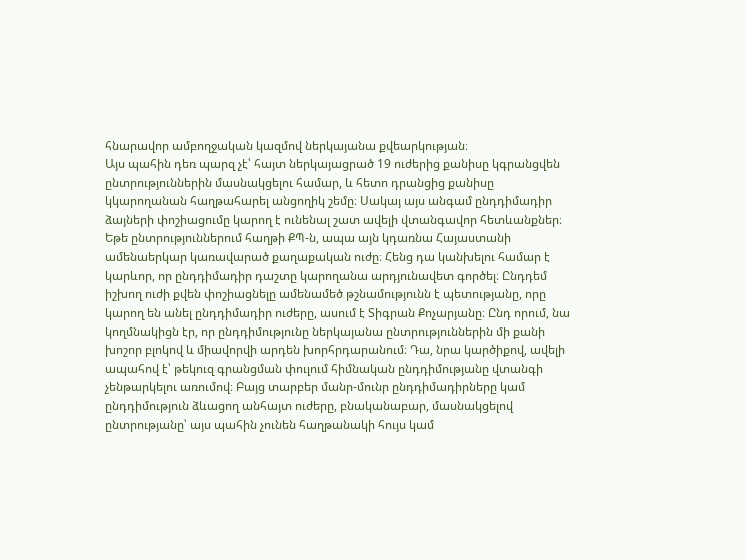հնարավոր ամբողջական կազմով ներկայանա քվեարկության։
Այս պահին դեռ պարզ չէ՝ հայտ ներկայացրած 19 ուժերից քանիսը կգրանցվեն ընտրություններին մասնակցելու համար, և հետո դրանցից քանիսը կկարողանան հաղթահարել անցողիկ շեմը։ Սակայ այս անգամ ընդդիմադիր ձայների փոշիացումը կարող է ունենալ շատ ավելի վտանգավոր հետևանքներ։
Եթե ընտրություններում հաղթի ՔՊ-ն, ապա այն կդառնա Հայաստանի ամենաերկար կառավարած քաղաքական ուժը։ Հենց դա կանխելու համար է կարևոր, որ ընդդիմադիր դաշտը կարողանա արդյունավետ գործել։ Ընդդեմ իշխող ուժի քվեն փոշիացնելը ամենամեծ թշնամությունն է պետությանը, որը կարող են անել ընդդիմադիր ուժերը, ասում է Տիգրան Քոչարյանը։ Ընդ որում, նա կողմնակիցն էր, որ ընդդիմությունը ներկայանա ընտրություններին մի քանի խոշոր բլոկով և միավորվի արդեն խորհրդարանում։ Դա, նրա կարծիքով, ավելի ապահով է՝ թեկուզ գրանցման փուլում հիմնական ընդդիմությանը վտանգի չենթարկելու առումով։ Բայց տարբեր մանր-մունր ընդդիմադիրները կամ ընդդիմություն ձևացող անհայտ ուժերը, բնականաբար, մասնակցելով ընտրությանը՝ այս պահին չունեն հաղթանակի հույս կամ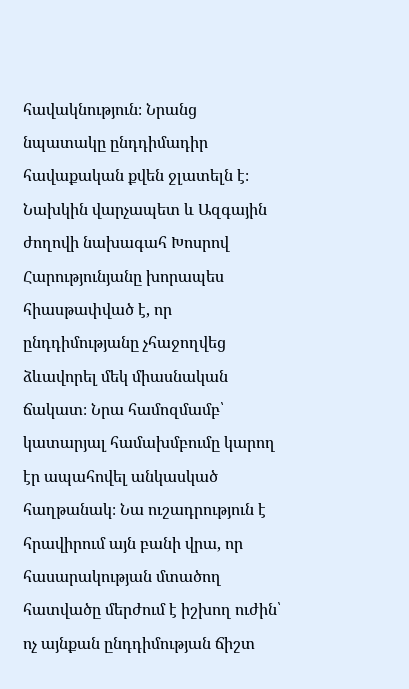հավակնություն։ Նրանց նպատակը ընդդիմադիր հավաքական քվեն ջլատելն է։
Նախկին վարչապետ և Ազգային ժողովի նախագահ Խոսրով Հարությունյանը խորապես հիասթափված է, որ ընդդիմությանը չհաջողվեց ձևավորել մեկ միասնական ճակատ։ Նրա համոզմամբ՝ կատարյալ համախմբումը կարող էր ապահովել անկասկած հաղթանակ։ Նա ուշադրություն է հրավիրում այն բանի վրա, որ հասարակության մտածող հատվածը մերժում է իշխող ուժին՝ ոչ այնքան ընդդիմության ճիշտ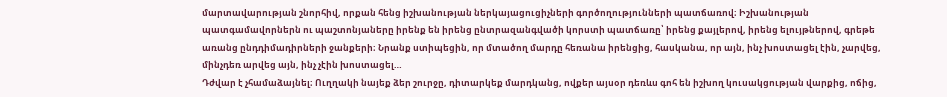մարտավարության շնորհիվ, որքան հենց իշխանության ներկայացուցիչների գործողությունների պատճառով։ Իշխանության պատգամավորներն ու պաշտոնյաները իրենք են իրենց ընտրազանգվածի կորստի պատճառը՝ իրենց քայլերով, իրենց ելույթներով, գրեթե առանց ընդդիմադիրների ջանքերի։ Նրանք ստիպեցին, որ մտածող մարդը հեռանա իրենցից, հասկանա, որ այն, ինչ խոստացել էին, չարվեց, մինչդեռ արվեց այն, ինչ չէին խոստացել…
Դժվար է չհամաձայնել։ Ուղղակի նայեք ձեր շուրջը, դիտարկեք մարդկանց, ովքեր այսօր դեռևս գոհ են իշխող կուսակցության վարքից, ոճից,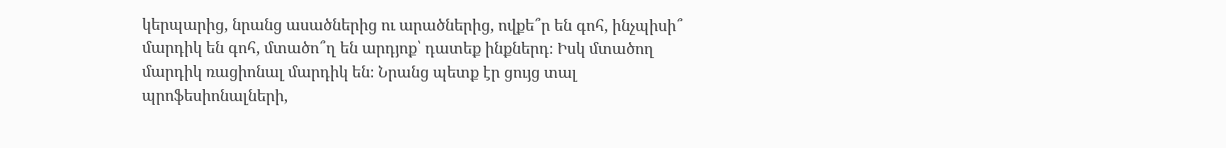կերպարից, նրանց ասածներից ու արածներից, ովքե՞ր են գոհ, ինչպիսի՞ մարդիկ են գոհ, մտածո՞ղ են արդյոք՝ դատեք ինքներդ։ Իսկ մտածող մարդիկ ռացիոնալ մարդիկ են։ Նրանց պետք էր ցույց տալ պրոֆեսիոնալների,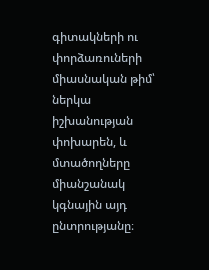գիտակների ու փորձառուների միասնական թիմ՝ ներկա իշխանության փոխարեն, և մտածողները միանշանակ կգնային այդ ընտրությանը։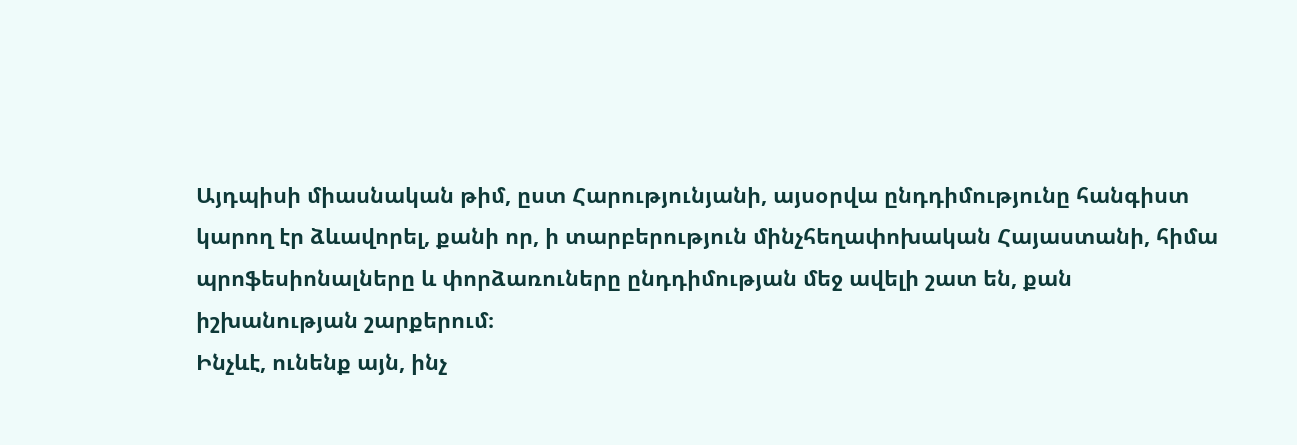Այդպիսի միասնական թիմ, ըստ Հարությունյանի, այսօրվա ընդդիմությունը հանգիստ կարող էր ձևավորել, քանի որ, ի տարբերություն մինչհեղափոխական Հայաստանի, հիմա պրոֆեսիոնալները և փորձառուները ընդդիմության մեջ ավելի շատ են, քան իշխանության շարքերում։
Ինչևէ, ունենք այն, ինչ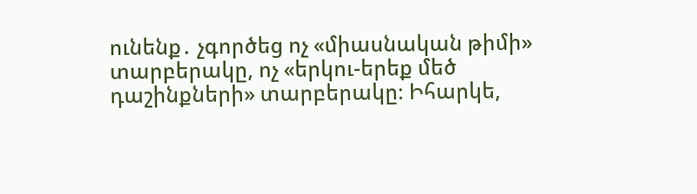ունենք․ չգործեց ոչ «միասնական թիմի» տարբերակը, ոչ «երկու-երեք մեծ դաշինքների» տարբերակը։ Իհարկե,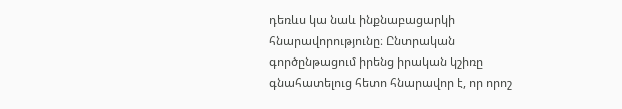դեռևս կա նաև ինքնաբացարկի հնարավորությունը։ Ընտրական գործընթացում իրենց իրական կշիռը գնահատելուց հետո հնարավոր է, որ որոշ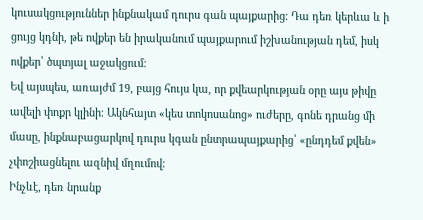կուսակցություններ ինքնակամ դուրս գան պայքարից։ Դա դեռ կերևա և ի ցույց կդնի, թե ովքեր են իրականում պայքարում իշխանության դեմ, իսկ ովքեր՝ ծպտյալ աջակցում։
Եվ այսպես, առայժմ 19, բայց հույս կա, որ քվեարկության օրը այս թիվը ավելի փոքր կլինի։ Ակնհայտ «կես տոկոսանոց» ուժերը, գոնե դրանց մի մասը, ինքնաբացարկով դուրս կգան ընտրապայքարից՝ «ընդդեմ քվեն» չփոշիացնելու ազնիվ մղումով։
Ինչևէ, դեռ նրանք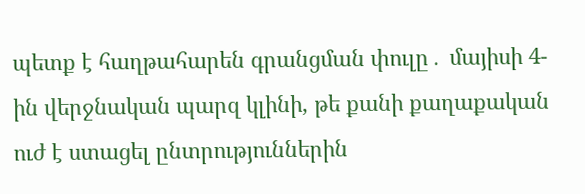պետք է հաղթահարեն գրանցման փուլը․ մայիսի 4-ին վերջնական պարզ կլինի, թե քանի քաղաքական ուժ է ստացել ընտրություններին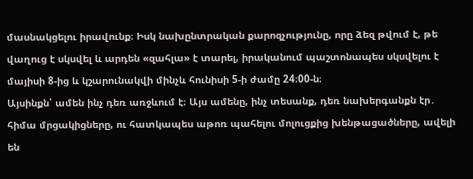մասնակցելու իրավունք։ Իսկ նախընտրական քարոզչությունը, որը ձեզ թվում է, թե վաղուց է սկսվել և արդեն «զահլա» է տարել, իրականում պաշտոնապես սկսվելու է մայիսի 8-ից և կշարունակվի մինչև հունիսի 5-ի ժամը 24։00-ն։
Այսինքն՝ ամեն ինչ դեռ առջևում է։ Այս ամենը, ինչ տեսանք, դեռ նախերգանքն էր․ հիմա մրցակիցները, ու հատկապես աթոռ պահելու մոլուցքից խենթացածները, ավելի են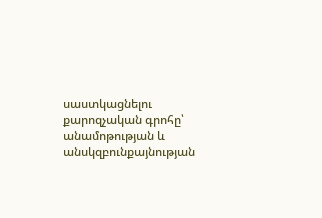սաստկացնելու քարոզչական գրոհը՝ անամոթության և անսկզբունքայնության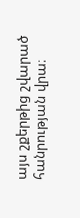այս շքերթից շվարած հանրության վրա։